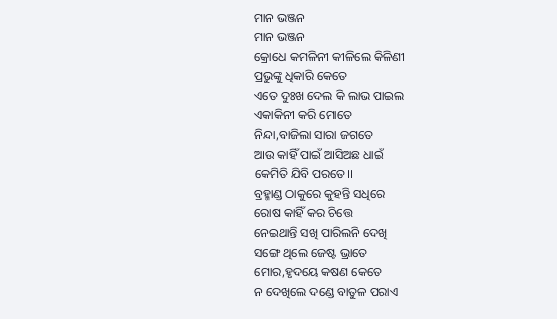ମାନ ଭଞ୍ଜନ
ମାନ ଭଞ୍ଜନ
କ୍ରୋଧେ କମଳିନୀ କୀଳିଲେ କିଳିଣୀ
ପ୍ରଭୁଙ୍କୁ ଧିକାରି କେତେ
ଏତେ ଦୁଃଖ ଦେଲ କି ଲାଭ ପାଇଲ
ଏକାକିନୀ କରି ମୋତେ
ନିନ୍ଦା,ବାଜିଲା ସାରା ଜଗତେ
ଆଉ କାହିଁ ପାଇଁ ଆସିଅଛ ଧାଇଁ
କେମିତି ଯିବି ପରତେ।।
ବ୍ରହ୍ମାଣ୍ଡ ଠାକୁରେ କୁହନ୍ତି ସଧିରେ
ରୋଷ କାହିଁ କର ଚିତ୍ତେ
ନେଇଥାନ୍ତି ସଖି ପାରିଲନି ଦେଖି
ସଙ୍ଗେ ଥିଲେ ଜେଷ୍ଟ ଭ୍ରାତେ
ମୋର,ହୃଦୟେ କଷଣ କେତେ
ନ ଦେଖିଲେ ଦଣ୍ଡେ ବାତୁଳ ପରାଏ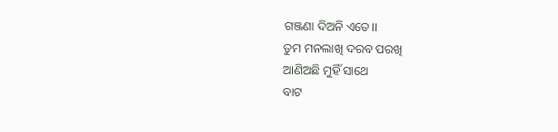ଗଞ୍ଜଣା ଦିଅନି ଏତେ।।
ତୁମ ମନଲାଖି ଦରବ ପରଖି
ଆଣିଅଛି ମୁହିଁ ସାଥେ
ବାଟ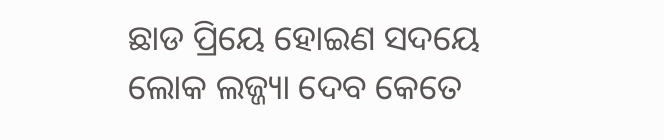ଛାଡ ପ୍ରିୟେ ହୋଇଣ ସଦୟେ
ଲୋକ ଲଜ୍ଜ୍ୟା ଦେବ କେତେ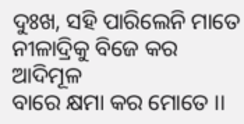ଦୁଃଖ, ସହି ପାରିଲେନି ମାତେ
ନୀଳାଦ୍ରିକୁ ବିଜେ କର ଆଦିମୂଳ
ବାରେ କ୍ଷମା କର ମୋତେ ।।